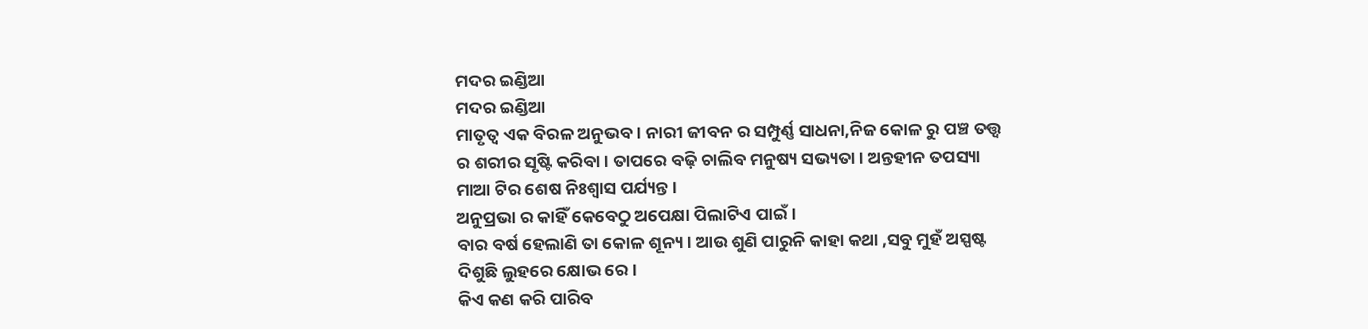ମଦର ଇଣ୍ଡିଆ
ମଦର ଇଣ୍ଡିଆ
ମାତୃତ୍ଵ ଏକ ବିରଳ ଅନୁଭବ । ନାରୀ ଜୀବନ ର ସମ୍ପୁର୍ଣ୍ଣ ସାଧନା,ନିଜ କୋଳ ରୁ ପଞ୍ଚ ତତ୍ତ୍ଵ ର ଶରୀର ସୃଷ୍ଟି କରିବା । ତାପରେ ବଢ଼ି ଚାଲିବ ମନୁଷ୍ୟ ସଭ୍ୟତା । ଅନ୍ତହୀନ ତପସ୍ୟା ମାଆ ଟିର ଶେଷ ନିଃଶ୍ୱାସ ପର୍ଯ୍ୟନ୍ତ ।
ଅନୁପ୍ରଭା ର କାହିଁ କେବେଠୁ ଅପେକ୍ଷା ପିଲାଟିଏ ପାଇଁ ।
ବାର ବର୍ଷ ହେଲାଣି ତା କୋଳ ଶୂନ୍ୟ । ଆଉ ଶୁଣି ପାରୁନି କାହା କଥା ,ସବୁ ମୁହଁ ଅସ୍ପଷ୍ଟ ଦିଶୁଛି ଲୁହରେ କ୍ଷୋଭ ରେ ।
କିଏ କଣ କରି ପାରିବ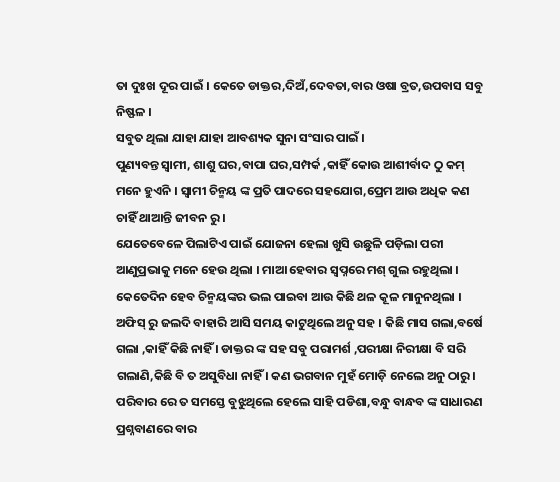ତା ଦୁଃଖ ଦୂର ପାଇଁ । କେତେ ଡାକ୍ତର,ଦିଅଁ,ଦେବତା,ବାର ଓଷା ବ୍ରତ,ଉପବାସ ସବୁ ନିଷ୍ଫଳ ।
ସବୁତ ଥିଲା ଯାହା ଯାହା ଆବଶ୍ୟକ ସୁନା ସଂସାର ପାଇଁ ।
ପୁଣ୍ୟବନ୍ତ ସ୍ଵାମୀ, ଶାଶୁ ଘର,ବାପା ଘର,ସମ୍ପର୍କ ,କାହିଁ କୋଉ ଆଶୀର୍ବାଦ ଠୁ କମ୍ ମନେ ହୁଏନି । ସ୍ଵାମୀ ଚିନ୍ମୟ ଙ୍କ ପ୍ରତି ପାଦରେ ସହଯୋଗ,ପ୍ରେମ ଆଉ ଅଧିକ କଣ ଚାହିଁ ଥାଆନ୍ତି ଜୀବନ ରୁ ।
ଯେତେବେଳେ ପିଲାଟିଏ ପାଇଁ ଯୋଜନା ହେଲା ଖୁସି ଉଛୁଳି ପଡ଼ିଲା ପରୀ ଆଣୁପ୍ରଭାକୁ ମନେ ହେଉ ଥିଲା । ମାଆ ହେବାର ସ୍ୱପ୍ନରେ ମଶ୍ ଗୁଲ ରହୁଥିଲା । କେତେଦିନ ହେବ ଚିନ୍ମୟଙ୍କର ଭଲ ପାଇବା ଆଉ କିଛି ଥଳ କୂଳ ମାନୁନଥିଲା । ଅଫିସ୍ ରୁ ଜଲଦି ବାହାରି ଆସି ସମୟ କାଟୁଥିଲେ ଅନୁ ସହ । କିଛି ମାସ ଗଲା,ବର୍ଷେ ଗଲା ,କାହିଁ କିଛି ନାହିଁ । ଡାକ୍ତର ଙ୍କ ସହ ସବୁ ପରାମର୍ଶ ,ପରୀକ୍ଷା ନିରୀକ୍ଷା ବି ସରି ଗଲାଣି,କିଛି ବି ତ ଅସୁବିଧା ନାହିଁ । କଣ ଭଗବାନ ମୁହଁ ମୋଡ଼ି ନେଲେ ଅନୁ ଠାରୁ । ପରିବାର ରେ ତ ସମସ୍ତେ ବୁଝୁଥିଲେ ହେଲେ ସାହି ପଡିଶା,ବନ୍ଧୁ ବାନ୍ଧବ ଙ୍କ ସାଧାରଣ ପ୍ରଶ୍ନବାଣରେ ବାର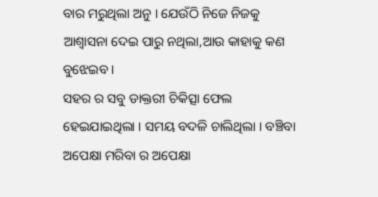ବାର ମରୁଥିଲା ଅନୁ । ଯେଉଁଠି ନିଜେ ନିଜକୁ ଆଶ୍ୱାସନା ଦେଇ ପାରୁ ନଥିଲା,ଆଉ କାହାକୁ କଣ ବୁଝେଇବ ।
ସହର ର ସବୁ ଡାକ୍ତରୀ ଚିକିତ୍ସା ଫେଲ ହେଇଯାଇଥିଲା । ସମୟ ବଦଳି ଚାଲିଥିଲା । ବଞ୍ଚିବା ଅପେକ୍ଷା ମରିବା ର ଅପେକ୍ଷା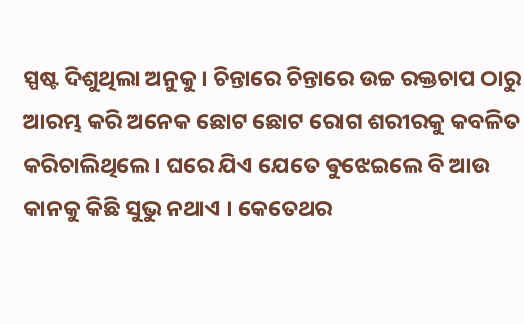ସ୍ପଷ୍ଟ ଦିଶୁଥିଲା ଅନୁକୁ । ଚିନ୍ତାରେ ଚିନ୍ତାରେ ଉଚ୍ଚ ରକ୍ତଚାପ ଠାରୁ ଆରମ୍ଭ କରି ଅନେକ ଛୋଟ ଛୋଟ ରୋଗ ଶରୀରକୁ କବଳିତ କରିଚାଲିଥିଲେ । ଘରେ ଯିଏ ଯେତେ ଵୁଝେଇଲେ ବି ଆଉ କାନକୁ କିଛି ସୁଭୁ ନଥାଏ । କେତେଥର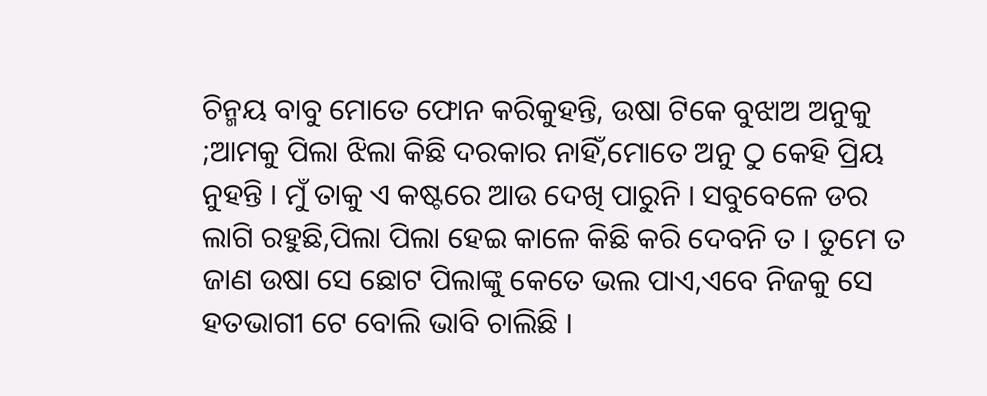ଚିନ୍ମୟ ବାବୁ ମୋତେ ଫୋନ କରିକୁହନ୍ତି, ଉଷା ଟିକେ ବୁଝାଅ ଅନୁକୁ ;ଆମକୁ ପିଲା ଝିଲା କିଛି ଦରକାର ନାହିଁ,ମୋତେ ଅନୁ ଠୁ କେହି ପ୍ରିୟ ନୁହନ୍ତି । ମୁଁ ତାକୁ ଏ କଷ୍ଟରେ ଆଉ ଦେଖି ପାରୁନି । ସବୁବେଳେ ଡର ଲାଗି ରହୁଛି,ପିଲା ପିଲା ହେଇ କାଳେ କିଛି କରି ଦେବନି ତ । ତୁମେ ତ ଜାଣ ଉଷା ସେ ଛୋଟ ପିଲାଙ୍କୁ କେତେ ଭଲ ପାଏ,ଏବେ ନିଜକୁ ସେ ହତଭାଗୀ ଟେ ବୋଲି ଭାବି ଚାଲିଛି ।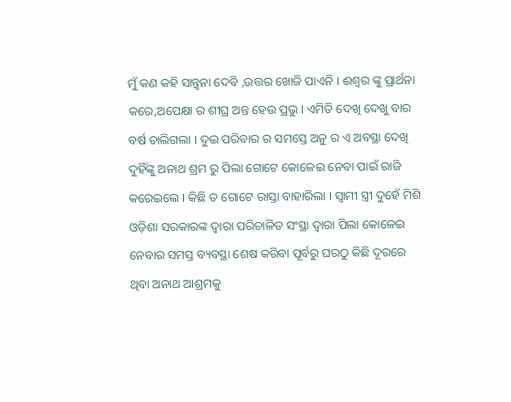ମୁଁ କଣ କହି ସାନ୍ତ୍ୱନା ଦେବି ,ଉତ୍ତର ଖୋଜି ପାଏନି । ଈଶ୍ୱର ଙ୍କୁ ପ୍ରାର୍ଥନା କରେ,ଅପେକ୍ଷା ର ଶୀଘ୍ର ଅନ୍ତ ହେଉ ପ୍ରଭୁ । ଏମିତି ଦେଖି ଦେଖୁ ବାର ବର୍ଷ ଚାଲିଗଲା । ଦୁଇ ପରିବାର ର ସମସ୍ତେ ଅନୁ ର ଏ ଅବସ୍ଥା ଦେଖି ଦୁହିଁଙ୍କୁ ଅନାଥ ଶ୍ରମ ରୁ ପିଲା ଗୋଟେ କୋଳେଇ ନେବା ପାଇଁ ରାଜି କରେଇଲେ । କିଛି ତ ଗୋଟେ ରାସ୍ତା ବାହାରିଲା । ସ୍ଵାମୀ ସ୍ତ୍ରୀ ଦୁହେଁ ମିଶି ଓଡ଼ିଶା ସରକାରଙ୍କ ଦ୍ଵାରା ପରିଚାଳିତ ସଂସ୍ଥା ଦ୍ଵାରା ପିଲା କୋଳେଇ ନେବାର ସମସ୍ତ ବ୍ୟବସ୍ଥା ଶେଷ କରିବା ପୂର୍ବରୁ ଘରଠୁ କିଛି ଦୂରରେ ଥିବା ଅନାଥ ଆଶ୍ରମକୁ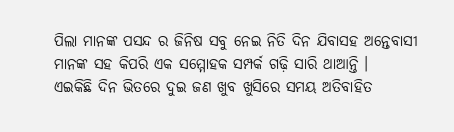ପିଲା ମାନଙ୍କ ପସନ୍ଦ ର ଜିନିଷ ସବୁ ନେଇ ନିତି ଦିନ ଯିବାସହ ଅନ୍ତେବାସୀ ମାନଙ୍କ ସହ କିପରି ଏକ ସମ୍ମୋହକ ସମ୍ପର୍କ ଗଢ଼ି ସାରି ଥାଆନ୍ତି ।
ଏଇକିଛି ଦିନ ଭିତରେ ଦୁଇ ଜଣ ଖୁବ ଖୁସିରେ ସମୟ ଅତିବାହିତ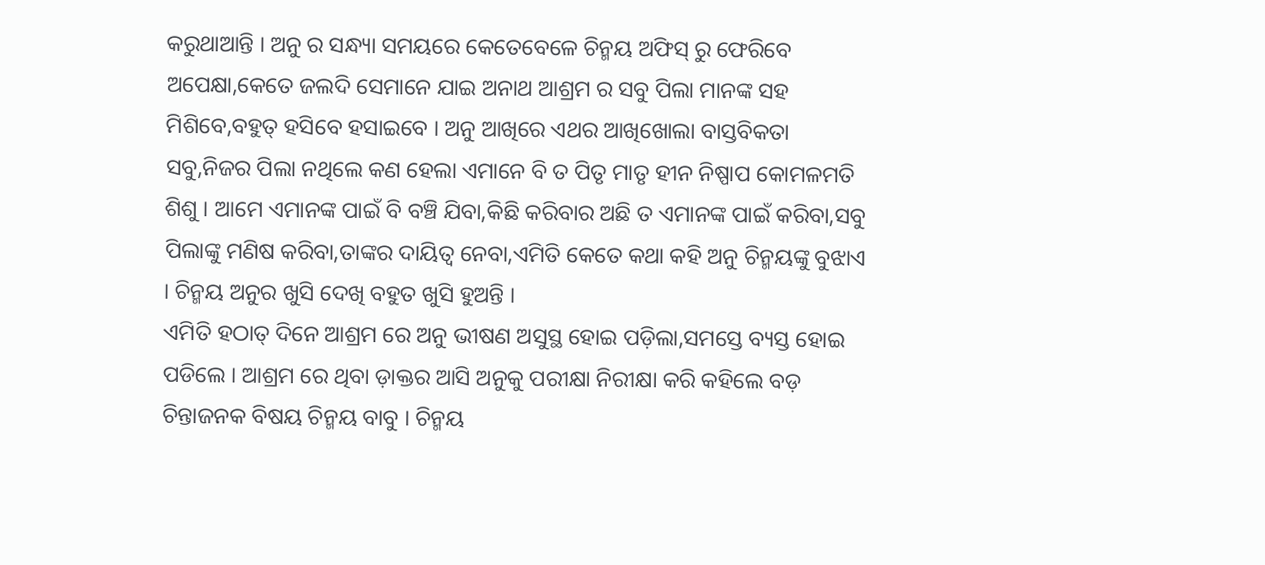କରୁଥାଆନ୍ତି । ଅନୁ ର ସନ୍ଧ୍ୟା ସମୟରେ କେତେବେଳେ ଚିନ୍ମୟ ଅଫିସ୍ ରୁ ଫେରିବେ ଅପେକ୍ଷା,କେତେ ଜଲଦି ସେମାନେ ଯାଇ ଅନାଥ ଆଶ୍ରମ ର ସବୁ ପିଲା ମାନଙ୍କ ସହ ମିଶିବେ,ବହୁତ୍ ହସିବେ ହସାଇବେ । ଅନୁ ଆଖିରେ ଏଥର ଆଖିଖୋଲା ବାସ୍ତବିକତା ସବୁ,ନିଜର ପିଲା ନଥିଲେ କଣ ହେଲା ଏମାନେ ବି ତ ପିତୃ ମାତୃ ହୀନ ନିଷ୍ପାପ କୋମଳମତି ଶିଶୁ । ଆମେ ଏମାନଙ୍କ ପାଇଁ ବି ବଞ୍ଚି ଯିବା,କିଛି କରିବାର ଅଛି ତ ଏମାନଙ୍କ ପାଇଁ କରିବା,ସବୁ ପିଲାଙ୍କୁ ମଣିଷ କରିବା,ତାଙ୍କର ଦାୟିତ୍ଵ ନେବା,ଏମିତି କେତେ କଥା କହି ଅନୁ ଚିନ୍ମୟଙ୍କୁ ବୁଝାଏ । ଚିନ୍ମୟ ଅନୁର ଖୁସି ଦେଖି ବହୁତ ଖୁସି ହୁଅନ୍ତି ।
ଏମିତି ହଠାତ୍ ଦିନେ ଆଶ୍ରମ ରେ ଅନୁ ଭୀଷଣ ଅସୁସ୍ଥ ହୋଇ ପଡ଼ିଲା,ସମସ୍ତେ ବ୍ୟସ୍ତ ହୋଇ ପଡିଲେ । ଆଶ୍ରମ ରେ ଥିବା ଡ଼ାକ୍ତର ଆସି ଅନୁକୁ ପରୀକ୍ଷା ନିରୀକ୍ଷା କରି କହିଲେ ବଡ଼ ଚିନ୍ତାଜନକ ବିଷୟ ଚିନ୍ମୟ ବାବୁ । ଚିନ୍ମୟ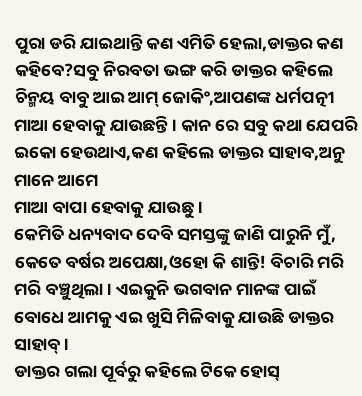ପୁରା ଡରି ଯାଇଥାନ୍ତି କଣ ଏମିତି ହେଲା,ଡାକ୍ତର କଣ କହିବେ?ସବୁ ନିରବତା ଭଙ୍ଗ କରି ଡାକ୍ତର କହିଲେ ଚିନ୍ମୟ ବାବୁ ଆଇ ଆମ୍ ଜୋକିଂ,ଆପଣଙ୍କ ଧର୍ମପତ୍ନୀ ମାଆ ହେବାକୁ ଯାଉଛନ୍ତି । କାନ ରେ ସବୁ କଥା ଯେପରି ଇକୋ ହେଉଥାଏ,କଣ କହିଲେ ଡାକ୍ତର ସାହାବ,ଅନୁ ମାନେ ଆମେ
ମାଆ ବାପା ହେବାକୁ ଯାଉଛୁ ।
କେମିତି ଧନ୍ୟବାଦ ଦେବି ସମସ୍ତଙ୍କୁ ଜାଣି ପାରୁନି ମୁଁ, କେତେ ବର୍ଷର ଅପେକ୍ଷା,ଓହୋ କି ଶାନ୍ତି! ବିଚାରି ମରି ମରି ବଞ୍ଚୁଥିଲା । ଏଇକୁନି ଭଗବାନ ମାନଙ୍କ ପାଇଁ ବୋଧେ ଆମକୁ ଏଇ ଖୁସି ମିଳିବାକୁ ଯାଉଛି ଡାକ୍ତର ସାହାବ୍ ।
ଡାକ୍ତର ଗଲା ପୂର୍ବରୁ କହିଲେ ଟିକେ ହୋସ୍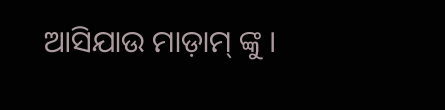ଆସିଯାଉ ମାଡ଼ାମ୍ ଙ୍କୁ ।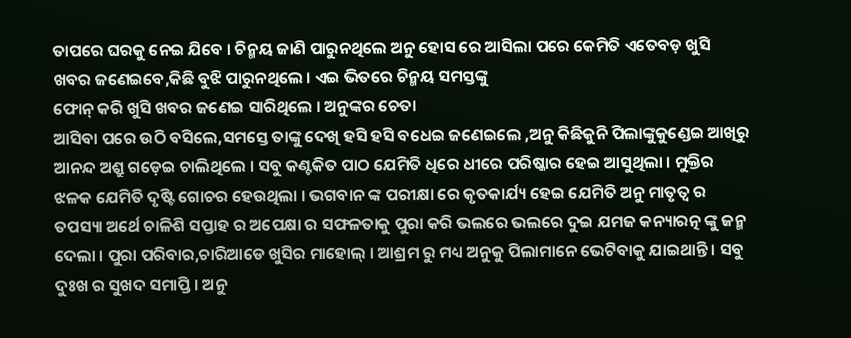ତାପରେ ଘରକୁ ନେଇ ଯିବେ । ଚିନ୍ମୟ ଜାଣି ପାରୁନଥିଲେ ଅନୁ ହୋସ ରେ ଆସିଲା ପରେ କେମିତି ଏତେବଡ଼ ଖୁସି ଖବର ଜଣେଇବେ,କିଛି ବୁଝି ପାରୁନଥିଲେ । ଏଇ ଭିତରେ ଚିନ୍ମୟ ସମସ୍ତଙ୍କୁ
ଫୋନ୍ କରି ଖୁସି ଖବର ଜଣେଇ ସାରିଥିଲେ । ଅନୁଙ୍କର ଚେତା
ଆସିବା ପରେ ଉଠି ବସିଲେ,ସମସ୍ତେ ତାଙ୍କୁ ଦେଖି ହସି ହସି ବଧେଇ ଜଣେଇଲେ ,ଅନୁ କିଛିକୁନି ପିଲାଙ୍କୁକୁଣ୍ଡେଇ ଆଖିରୁ ଆନନ୍ଦ ଅଶ୍ରୁ ଗଡ଼େଇ ଚାଲିଥିଲେ । ସବୁ କଣ୍ଟକିତ ପାଠ ଯେମିତି ଧିରେ ଧୀରେ ପରିଷ୍କାର ହେଇ ଆସୁଥିଲା । ମୁକ୍ତିର ଝଳକ ଯେମିତି ଦୃଷ୍ଟି ଗୋଚର ହେଉଥିଲା । ଭଗବାନ ଙ୍କ ପରୀକ୍ଷା ରେ କୃତକାର୍ଯ୍ୟ ହେଇ ଯେମିତି ଅନୁ ମାତୃତ୍ଵ ର ତପସ୍ୟା ଅର୍ଥେ ଚାଳିଶି ସପ୍ତାହ ର ଅପେକ୍ଷା ର ସଫଳତାକୁ ପୁରା କରି ଭଲରେ ଭଲରେ ଦୁଇ ଯମଜ କନ୍ୟାରତ୍ନ ଙ୍କୁ ଜନ୍ମ ଦେଲା । ପୁରା ପରିବାର,ଚାରିଆଡେ ଖୁସିର ମାହୋଲ୍ । ଆଶ୍ରମ ରୁ ମଧ୍ୟ ଅନୁକୁ ପିଲାମାନେ ଭେଟିବାକୁ ଯାଇଥାନ୍ତି । ସବୁ ଦୁଃଖ ର ସୁଖଦ ସମାପ୍ତି । ଅନୁ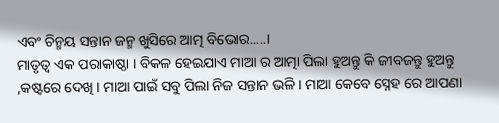ଏବଂ ଚିନ୍ମୟ ସନ୍ତାନ ଜନ୍ମ ଖୁସିରେ ଆତ୍ମ ବିଭୋର.....।
ମାତୃତ୍ଵ ଏକ ପରାକାଷ୍ଠା । ବିକଳ ହେଇଯାଏ ମାଆ ର ଆତ୍ମା ପିଲା ହୁଅନ୍ତୁ କି ଜୀବଜନ୍ତୁ ହୁଅନ୍ତୁ ,କଷ୍ଟରେ ଦେଖି । ମାଆ ପାଇଁ ସବୁ ପିଲା ନିଜ ସନ୍ତାନ ଭଳି । ମାଆ କେବେ ସ୍ନେହ ରେ ଆପଣା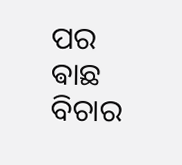ପର ଵାଛ ବିଚାର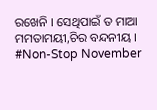ରଖେନି । ସେଥିପାଇଁ ତ ମାଆ ମମତାମୟୀ,ଚିର ବନ୍ଦନୀୟ ।
#Non-Stop November